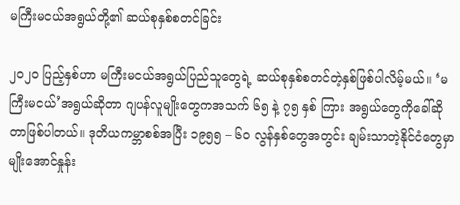မကြီးမငယ်အရွယ်တို့၏ ဆယ်စုနှစ်စတင်ခြင်း

၂၀၂၀ ပြည့်နှစ်ဟာ မကြီးမငယ်အရွယ်ပြည်သူတွေရဲ့ ဆယ်စုနှစ်စတင်တဲ့နှစ်ဖြစ်ပါလိမ့်မယ်။ ‘မကြီးမငယ်’အရွယ်ဆိုတာ ဂျပန်လူမျိုးတွေကအသက် ၆၅ နဲ့ ၇၅ နှစ် ကြား အရွယ်တွေကိုခေါ်ဆိုတာဖြစ်ပါတယ်။ ဒုတိယကမ္ဘာစစ်အပြီး ၁၉၅၅ – ၆၀ လွန်နှစ်တွေအတွင်း ချမ်းသာတဲ့နိုင်ငံတွေမှာမျိုးအောင်နှုန်း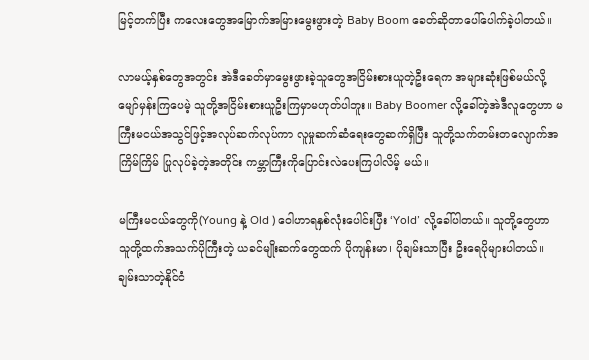မြင့်တက်ပြီး ကလေးတွေအမြောက်အမြားမွေးဖွားတဲ့ Baby Boom ခေတ်ဆိုတာပေါ်ပေါက်ခဲ့ပါတယ်။

လာမယ့်နှစ်တွေအတွင်း အဲဒီခေတ်မှာမွေးဖွားခဲ့သူတွေအငြိမ်းစားယူတဲ့ဦးရေက အများဆုံးဖြစ်မယ်လို့ မျော်မှန်းကြပေမဲ့ သူတို့အငြိမ်းစားယူဦးကြမှာမဟုတ်ပါဘူး။ Baby Boomer လို့ခေါ်တဲ့အဲဒီလူတွေဟာ မကြီးမငယ်အသွင်ဖြင့်အလုပ်ဆက်လုပ်ကာ လူမှုဆက်ဆံရေးတွေဆက်ရှိပြီး သူတို့သက်တမ်းတလျောက်အကြိမ်ကြိမ် ပြုလုပ်ခဲ့တဲ့အတိုင်း ကမ္ဘာကြီးကိုပြောင်းလဲပေးကြပါလိမ့် မယ်။

မကြီးမငယ်တွေကို(Young နဲ့ Old ) ဝေါဟာရနှစ်လုံးပေါင်းပြီး ‘Yold’ လို့ခေါ်ပါတယ်။ သူတို့တွေဟာ သူတို့ထက်အသက်ပိုကြီးတဲ့ ယခင်မျိုးဆက်တွေထက် ပိုကျန်းမာ၊ ပိုချမ်းသာပြီး ဦးရေပိုများပါတယ်။ ချမ်းသာတဲ့နိုင်ငံ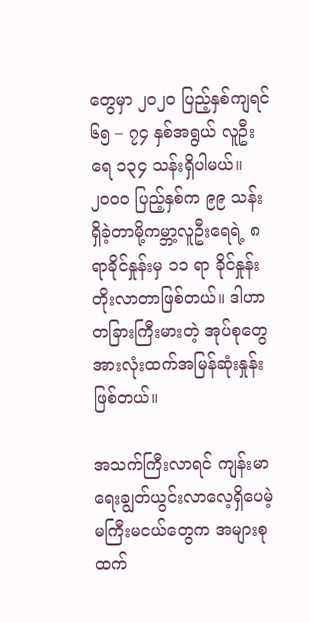တွေမှာ ၂၀၂၀ ပြည့်နှစ်ကျရင် ၆၅ – ၇၄ နှစ်အရွယ် လူဦးရေ ၁၃၄ သန်းရှိပါမယ်။ ၂၀၀၀ ပြည့်နှစ်က ၉၉ သန်း ရှိခဲ့တာမို့ကမ္ဘာ့လူဦးရေရဲ့ ၈ ရာခိုင်နှုန်းမှ ၁၁ ရာ ခိုင်နှုန်းတိုးလာတာဖြစ်တယ်။ ဒါဟာ တခြားကြီးမားတဲ့ အုပ်စုတွေအားလုံးထက်အမြန်ဆုံးနှုန်းဖြစ်တယ်။

အသက်ကြီးလာရင် ကျန်းမာရေးချွတ်ယွင်းလာလေ့ရှိပေမဲ့ မကြီးမငယ်တွေက အများစုထက်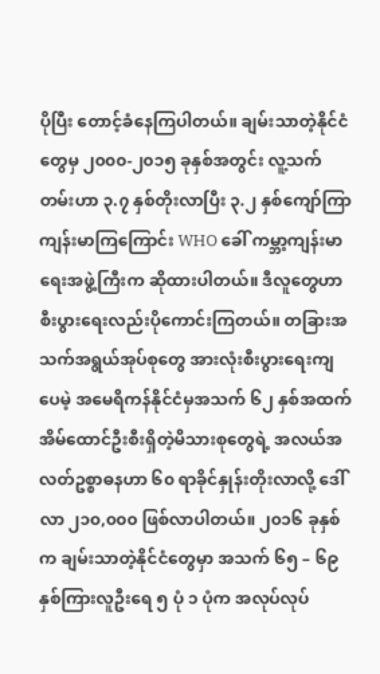ပိုပြီး တောင့်ခံနေကြပါတယ်။ ချမ်းသာတဲ့နိုင်ငံတွေမှ ၂၀၀၀-၂၀၁၅ ခုနှစ်အတွင်း လူ့သက်တမ်းဟာ ၃.၇ နှစ်တိုးလာပြီး ၃.၂ နှစ်ကျော်ကြာကျန်းမာကြကြောင်း WHO ခေါ် ကမ္ဘာ့ကျန်းမာရေးအဖွဲ့ကြီးက ဆိုထားပါတယ်။ ဒီလူတွေဟာ စီးပွားရေးလည်းပိုကောင်းကြတယ်။ တခြားအသက်အရွယ်အုပ်စုတွေ အားလုံးစီးပွားရေးကျပေမဲ့ အမေရိကန်နိုင်ငံမှအသက် ၆၂ နှစ်အထက် အိမ်ထောင်ဦးစီးရှိတဲ့မိသားစုတွေရဲ့ အလယ်အလတ်ဥစ္စာဓနဟာ ၆၀ ရာခိုင်နှုန်းတိုးလာလို့ ဒေါ်လာ ၂၁၀,၀၀၀ ဖြစ်လာပါတယ်။ ၂၀၁၆ ခုနှစ်က ချမ်းသာတဲ့နိုင်ငံတွေမှာ အသက် ၆၅ – ၆၉ နှစ်ကြားလူဦးရေ ၅ ပုံ ၁ ပုံက အလုပ်လုပ်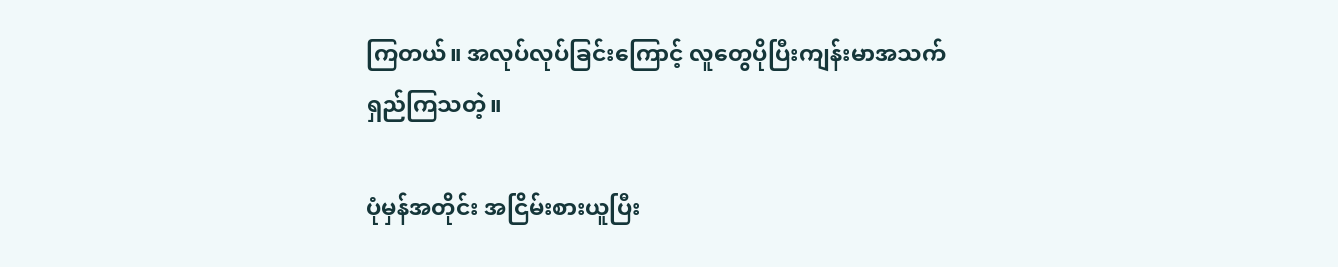ကြတယ်။ အလုပ်လုပ်ခြင်းကြောင့် လူတွေပိုပြီးကျန်းမာအသက်ရှည်ကြသတဲ့။

ပုံမှန်အတိုင်း အငြိမ်းစားယူပြီး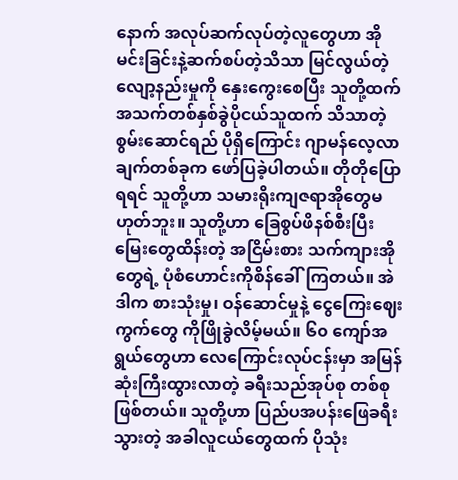နောက် အလုပ်ဆက်လုပ်တဲ့လူတွေဟာ အိုမင်းခြင်းနဲ့ဆက်စပ်တဲ့သိသာ မြင်လွယ်တဲ့လျော့နည်းမှုကို နှေးကွေးစေပြီး သူတို့ထက် အသက်တစ်နှစ်ခွဲပိုငယ်သူထက် သိသာတဲ့စွမ်းဆောင်ရည် ပိုရှိကြောင်း ဂျာမန်လေ့လာချက်တစ်ခုက ဖော်ပြခဲ့ပါတယ်။ တိုတိုပြောရရင် သူတို့ဟာ သမားရိုးကျဇရာအိုတွေမဟုတ်ဘူး။ သူတို့ဟာ ခြေစွပ်ဖိနစ်စီးပြီးမြေးတွေထိန်းတဲ့ အငြိမ်းစား သက်ကျားအိုတွေရဲ့ ပုံစံဟောင်းကိုစိန်ခေါ်ကြတယ်။ အဲဒါက စားသုံးမှု၊ ဝန်ဆောင်မှုနဲ့ ငွေကြေးဈေးကွက်တွေ ကိုဖြိုခွဲလိမ့်မယ်။ ၆၀ ကျော်အရွယ်တွေဟာ လေကြောင်းလုပ်ငန်းမှာ အမြန်ဆုံးကြီးထွားလာတဲ့ ခရီးသည်အုပ်စု တစ်စုဖြစ်တယ်။ သူတို့ဟာ ပြည်ပအပန်းဖြေခရီးသွားတဲ့ အခါလူငယ်တွေထက် ပိုသုံး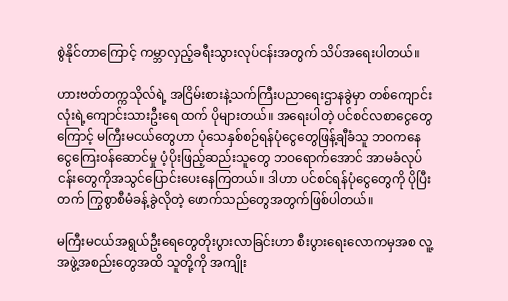စွဲနိုင်တာကြောင့် ကမ္ဘာလှည့်ခရီးသွားလုပ်ငန်းအတွက် သိပ်အရေးပါတယ်။

ဟားဗတ်တက္ကသိုလ်ရဲ့ အငြိမ်းစားနဲ့သက်ကြီးပညာရေးဌာနခွဲမှာ တစ်ကျောင်းလုံးရဲ့ကျောင်းသားဦးရေ ထက် ပိုများတယ်။ အရေးပါတဲ့ ပင်စင်လစာငွေတွေကြောင့် မကြီးမငယ်တွေဟာ ပုံသေနှစ်စဉ်ရန်ပုံငွေတွေဖြန့်ချီခံသူ ဘဝကနေ ငွေကြေးဝန်ဆောင်မှု ပံ့ပိုးဖြည့်ဆည်းသူတွေ ဘဝရောက်အောင် အာမခံလုပ်ငန်းတွေကိုအသွင်ပြောင်းပေးနေကြတယ်။ ဒါဟာ ပင်စင်ရန်ပုံငွေတွေကို ပိုပြီးတက် ကြွစွာစီမံခန့်ခွဲလိုတဲ့ ဖောက်သည်တွေအတွက်ဖြစ်ပါတယ်။

မကြီးမငယ်အရွယ်ဦးရေတွေတိုးပွားလာခြင်းဟာ စီးပွားရေးလောကမှအစ လူ့အဖွဲ့အစည်းတွေအထိ သူတို့ကို အကျိုး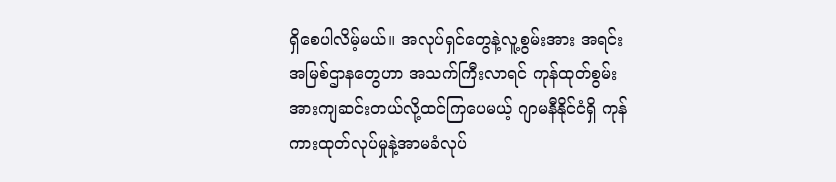ရှိစေပါလိမ့်မယ်။ အလုပ်ရှင်တွေနဲ့လူ့စွမ်းအား အရင်းအမြစ်ဌာနတွေဟာ အသက်ကြီးလာရင် ကုန်ထုတ်စွမ်းအားကျဆင်းတယ်လို့ထင်ကြပေမယ့် ဂျာမနီနိုင်ငံရှိ ကုန်ကားထုတ်လုပ်မှုနဲ့အာမခံလုပ်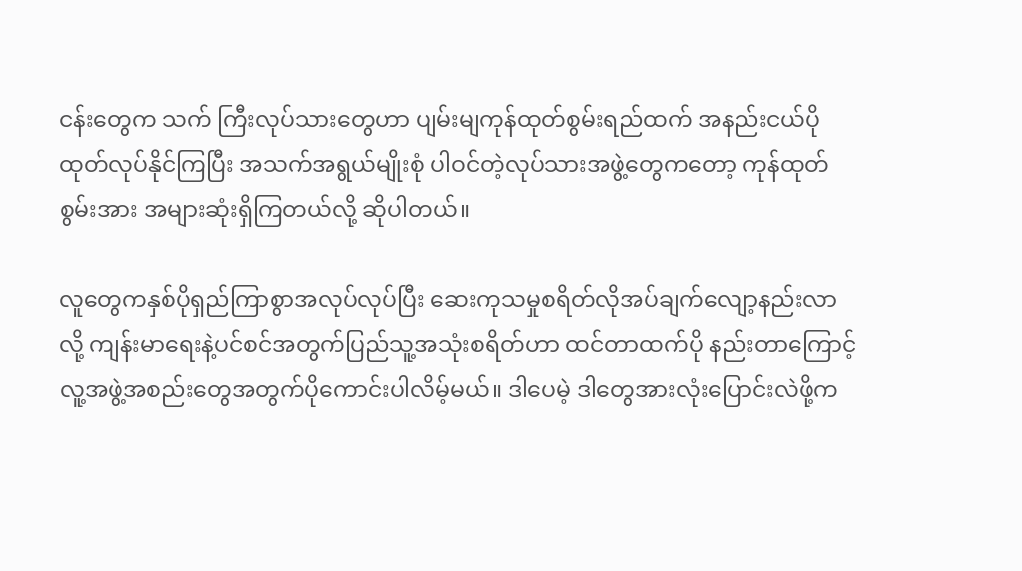ငန်းတွေက သက် ကြီးလုပ်သားတွေဟာ ပျမ်းမျကုန်ထုတ်စွမ်းရည်ထက် အနည်းငယ်ပိုထုတ်လုပ်နိုင်ကြပြီး အသက်အရွယ်မျိုးစုံ ပါဝင်တဲ့လုပ်သားအဖွဲ့တွေကတော့ ကုန်ထုတ်စွမ်းအား အများဆုံးရှိကြတယ်လို့ ဆိုပါတယ်။

လူတွေကနှစ်ပိုရှည်ကြာစွာအလုပ်လုပ်ပြီး ဆေးကုသမှုစရိတ်လိုအပ်ချက်လျော့နည်းလာလို့ ကျန်းမာရေးနဲ့ပင်စင်အတွက်ပြည်သူ့အသုံးစရိတ်ဟာ ထင်တာထက်ပို နည်းတာကြောင့် လူ့အဖွဲ့အစည်းတွေအတွက်ပိုကောင်းပါလိမ့်မယ်။ ဒါပေမဲ့ ဒါတွေအားလုံးပြောင်းလဲဖို့က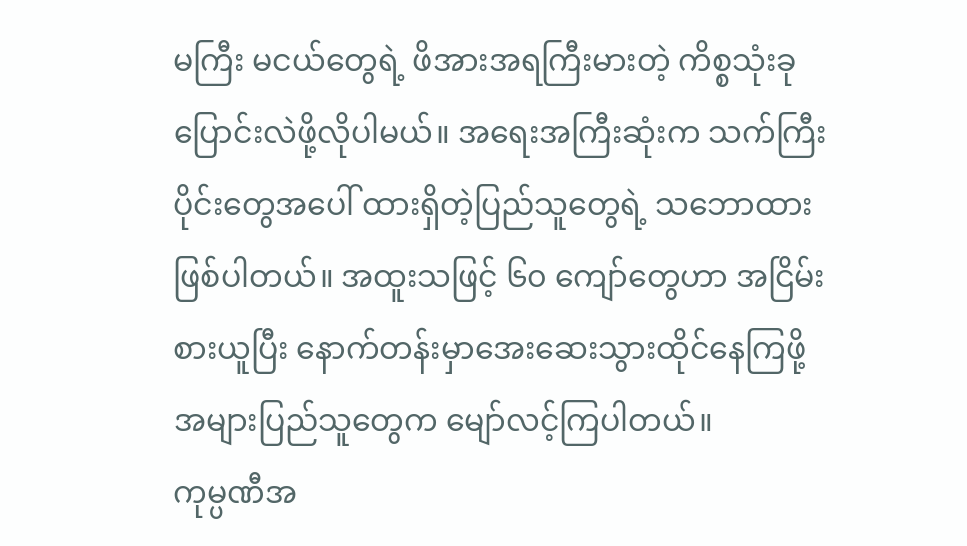မကြီး မငယ်တွေရဲ့ ဖိအားအရကြီးမားတဲ့ ကိစ္စသုံးခုပြောင်းလဲဖို့လိုပါမယ်။ အရေးအကြီးဆုံးက သက်ကြီးပိုင်းတွေအပေါ် ထားရှိတဲ့ပြည်သူတွေရဲ့ သဘောထားဖြစ်ပါတယ်။ အထူးသဖြင့် ၆၀ ကျော်တွေဟာ အငြိမ်းစားယူပြီး နောက်တန်းမှာအေးဆေးသွားထိုင်နေကြဖို့ အများပြည်သူတွေက မျော်လင့်ကြပါတယ်။
ကုမ္ပဏီအ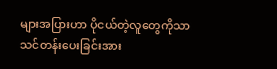များအပြားဟာ ပိုငယ်တဲ့လူတွေကိုသာသင်တန်းပေးခြင်းအား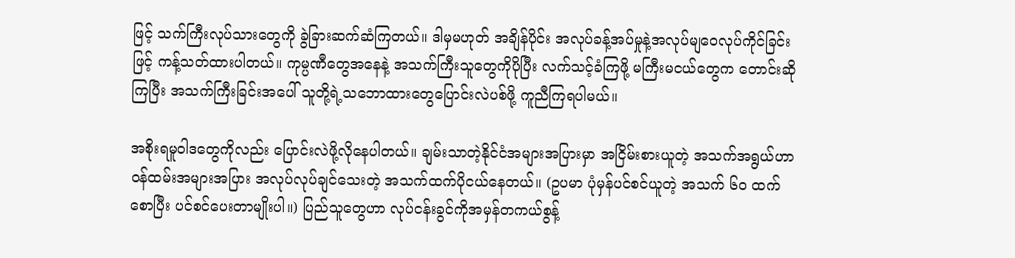ဖြင့် သက်ကြီးလုပ်သားတွေကို ခွဲခြားဆက်ဆံကြတယ်။ ဒါမှမဟုတ် အချိန်ပိုင်း အလုပ်ခန့်အပ်မှုနဲ့အလုပ်မျဝေလုပ်ကိုင်ခြင်းဖြင့် ကန့်သတ်ထားပါတယ်။ ကုမ္ပဏီတွေအနေနဲ့ အသက်ကြီးသူတွေကိုပိုပြီး လက်သင့်ခံကြဖို့ မကြီးမငယ်တွေက တောင်းဆိုကြပြီး အသက်ကြီးခြင်းအပေါ် သူတို့ရဲ့သဘောထားတွေပြောင်းလဲပစ်ဖို့ ကူညီကြရပါမယ်။

အစိုးရမူဝါဒတွေကိုလည်း ပြောင်းလဲဖို့လိုနေပါတယ်။ ချမ်းသာတဲ့နိုင်ငံအများအပြားမှာ အငြိမ်းစားယူတဲ့ အသက်အရွယ်ဟာ ဝန်ထမ်းအများအပြား အလုပ်လုပ်ချင်သေးတဲ့ အသက်ထက်ပိုငယ်နေတယ်။ (ဥပမာ ပုံမှန်ပင်စင်ယူတဲ့ အသက် ၆၀ ထက်စောပြီး ပင်စင်ပေးတာမျိုးပါ။) ပြည်သူတွေဟာ လုပ်ငန်းခွင်ကိုအမှန်တကယ်စွန့်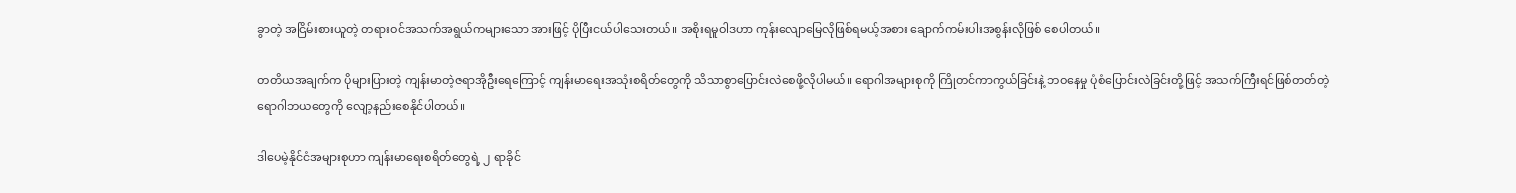ခွာတဲ့ အငြိမ်းစားယူတဲ့ တရားဝင်အသက်အရွယ်ကများသော အားဖြင့် ပိုပြီးငယ်ပါသေးတယ်။ အစိုးရမူဝါဒဟာ ကုန်းလျောမြေလိုဖြစ်ရမယ့်အစား ချောက်ကမ်းပါးအစွန်းလိုဖြစ် စေပါတယ်။

တတိယအချက်က ပိုများပြားတဲ့ ကျန်းမာတဲ့ဇရာအိုဦးရေကြောင့် ကျန်းမာရေးအသုံးစရိတ်တွေကို သိသာစွာပြောင်းလဲစေဖို့လိုပါမယ်။ ရောဂါအများစုကို ကြိုတင်ကာကွယ်ခြင်းနဲ့ ဘဝနေမှု ပုံစံပြောင်းလဲခြင်းတို့ဖြင့် အသက်ကြီးရင်ဖြစ်တတ်တဲ့ ရောဂါဘယတွေကို လျော့နည်းစေနိုင်ပါတယ်။

ဒါပေမဲ့နိုင်ငံအများစုဟာ ကျန်းမာရေးစရိတ်တွေရဲ့ ၂ ရာခိုင်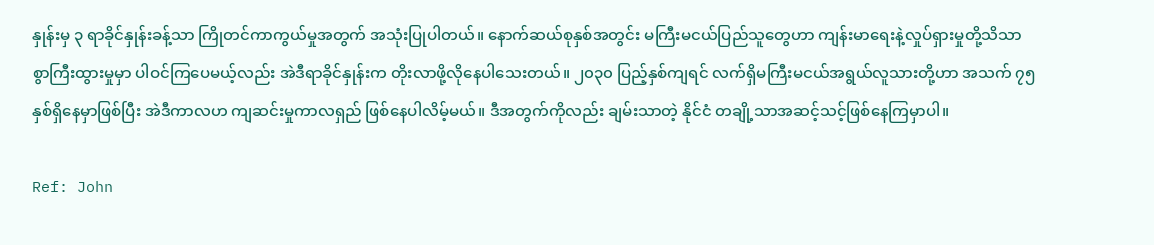နှုန်းမှ ၃ ရာခိုင်နှုန်းခန့်သာ ကြိုတင်ကာကွယ်မှုအတွက် အသုံးပြုပါတယ်။ နောက်ဆယ်စုနှစ်အတွင်း မကြီးမငယ်ပြည်သူတွေဟာ ကျန်းမာရေးနဲ့လှုပ်ရှားမှုတို့သိသာစွာကြီးထွားမှုမှာ ပါဝင်ကြပေမယ့်လည်း အဲဒီရာခိုင်နှုန်းက တိုးလာဖို့လိုနေပါသေးတယ်။ ၂၀၃၀ ပြည့်နှစ်ကျရင် လက်ရှိမကြီးမငယ်အရွယ်လူသားတို့ဟာ အသက် ၇၅ နှစ်ရှိနေမှာဖြစ်ပြီး အဲဒီကာလဟ ကျဆင်းမှုကာလရှည် ဖြစ်နေပါလိမ့်မယ်။ ဒီအတွက်ကိုလည်း ချမ်းသာတဲ့ နိုင်ငံ တချို့သာအဆင့်သင့်ဖြစ်နေကြမှာပါ။

Ref: John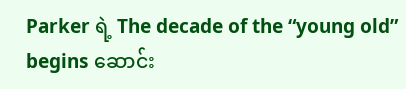Parker ရဲ့ The decade of the “young old” begins ဆောင်း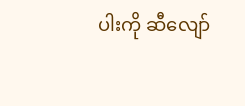ပါးကို ဆီလျော်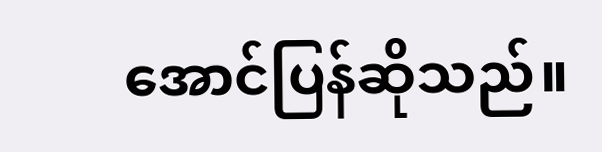အောင်ပြန်ဆိုသည်။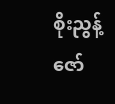စိုးညွန့်ဇော်